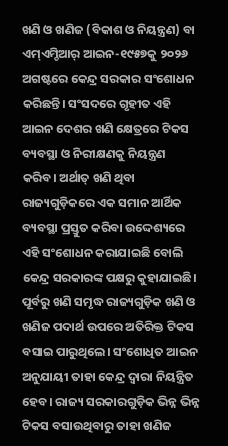ଖଣି ଓ ଖଣିଜ (ବିକାଶ ଓ ନିୟନ୍ତ୍ରଣ) ବା ଏମ୍ଏମ୍ଡିଆର୍ ଆଇନ-୧୯୫୭କୁ ୨୦୨୬ ଅଗଷ୍ଟରେ କେନ୍ଦ୍ର ସରକାର ସଂଶୋଧନ କରିଛନ୍ତି। ସଂସଦରେ ଗୃହୀତ ଏହି ଆଇନ ଦେଶର ଖଣି କ୍ଷେତ୍ରରେ ଟିକସ ବ୍ୟବସ୍ଥା ଓ ନିରୀକ୍ଷଣକୁ ନିୟନ୍ତ୍ରଣ କରିବ। ଅର୍ଥାତ୍ ଖଣି ଥିବା ରାଜ୍ୟଗୁଡ଼ିକରେ ଏକ ସମାନ ଆର୍ଥିକ ବ୍ୟବସ୍ଥା ପ୍ରସ୍ତୁତ କରିବା ଉଦ୍ଦେଶ୍ୟରେ ଏହି ସଂଶୋଧନ କରାଯାଇଛି ବୋଲି କେନ୍ଦ୍ର ସରକାରଙ୍କ ପକ୍ଷରୁ କୁହାଯାଇଛି। ପୂର୍ବରୁ ଖଣି ସମୃଦ୍ଧ ରାଜ୍ୟଗୁଡ଼ିକ ଖଣି ଓ ଖଣିଜ ପଦାର୍ଥ ଉପରେ ଅତିରିକ୍ତ ଟିକସ ବସାଇ ପାରୁଥିଲେ। ସଂଶୋଧିତ ଆଇନ ଅନୁଯାୟୀ ତାହା କେନ୍ଦ୍ର ଦ୍ୱାରା ନିୟନ୍ତ୍ରିତ ହେବ। ରାଜ୍ୟ ସରକାରଗୁଡ଼ିକ ଭିନ୍ନ ଭିନ୍ନ ଟିକସ ବସାଉଥିବାରୁ ତାହା ଖଣିଜ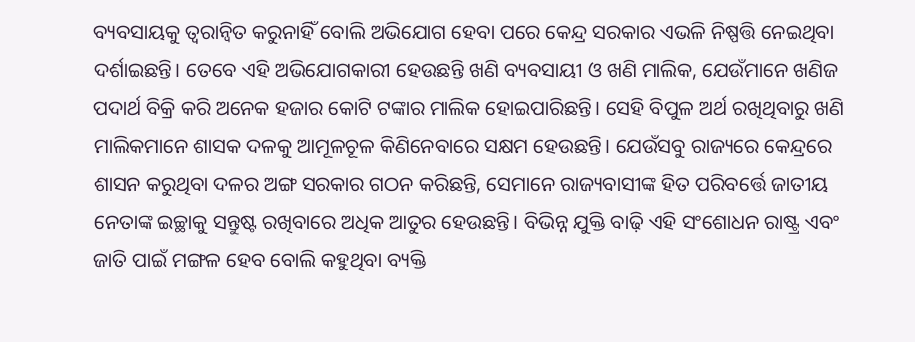ବ୍ୟବସାୟକୁ ତ୍ୱରାନ୍ବିତ କରୁନାହିଁ ବୋଲି ଅଭିଯୋଗ ହେବା ପରେ କେନ୍ଦ୍ର ସରକାର ଏଭଳି ନିଷ୍ପତ୍ତି ନେଇଥିବା ଦର୍ଶାଇଛନ୍ତି। ତେବେ ଏହି ଅଭିଯୋଗକାରୀ ହେଉଛନ୍ତି ଖଣି ବ୍ୟବସାୟୀ ଓ ଖଣି ମାଲିକ, ଯେଉଁମାନେ ଖଣିଜ ପଦାର୍ଥ ବିକ୍ରି କରି ଅନେକ ହଜାର କୋଟି ଟଙ୍କାର ମାଲିକ ହୋଇପାରିଛନ୍ତି। ସେହି ବିପୁଳ ଅର୍ଥ ରଖିଥିବାରୁ ଖଣି ମାଲିକମାନେ ଶାସକ ଦଳକୁ ଆମୂଳଚୂଳ କିଣିନେବାରେ ସକ୍ଷମ ହେଉଛନ୍ତି। ଯେଉଁସବୁ ରାଜ୍ୟରେ କେନ୍ଦ୍ରରେ ଶାସନ କରୁଥିବା ଦଳର ଅଙ୍ଗ ସରକାର ଗଠନ କରିଛନ୍ତି, ସେମାନେ ରାଜ୍ୟବାସୀଙ୍କ ହିତ ପରିବର୍ତ୍ତେ ଜାତୀୟ ନେତାଙ୍କ ଇଚ୍ଛାକୁ ସନ୍ତୁଷ୍ଟ ରଖିବାରେ ଅଧିକ ଆତୁର ହେଉଛନ୍ତି। ବିଭିନ୍ନ ଯୁକ୍ତି ବାଢ଼ି ଏହି ସଂଶୋଧନ ରାଷ୍ଟ୍ର ଏବଂ ଜାତି ପାଇଁ ମଙ୍ଗଳ ହେବ ବୋଲି କହୁଥିବା ବ୍ୟକ୍ତି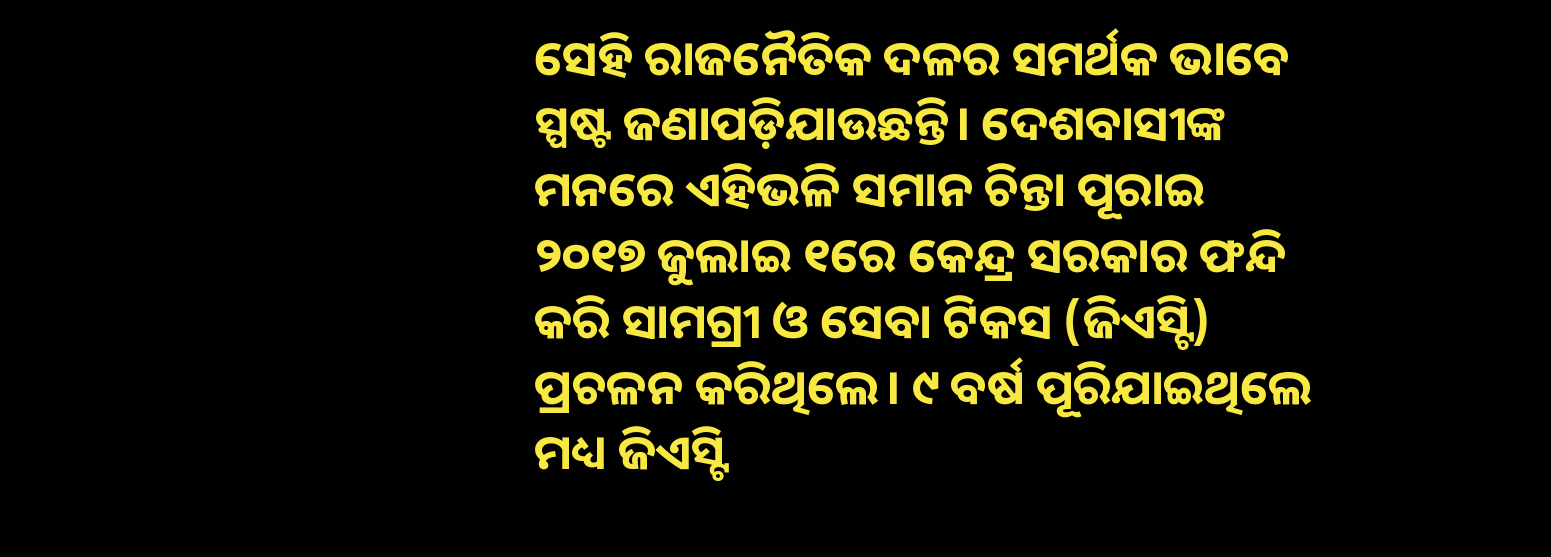ସେହି ରାଜନୈତିକ ଦଳର ସମର୍ଥକ ଭାବେ ସ୍ପଷ୍ଟ ଜଣାପଡ଼ିଯାଉଛନ୍ତି। ଦେଶବାସୀଙ୍କ ମନରେ ଏହିଭଳି ସମାନ ଚିନ୍ତା ପୂରାଇ ୨୦୧୭ ଜୁଲାଇ ୧ରେ କେନ୍ଦ୍ର ସରକାର ଫନ୍ଦି କରି ସାମଗ୍ରୀ ଓ ସେବା ଟିକସ (ଜିଏସ୍ଟି) ପ୍ରଚଳନ କରିଥିଲେ। ୯ ବର୍ଷ ପୂରିଯାଇଥିଲେ ମଧ୍ୟ ଜିଏସ୍ଟି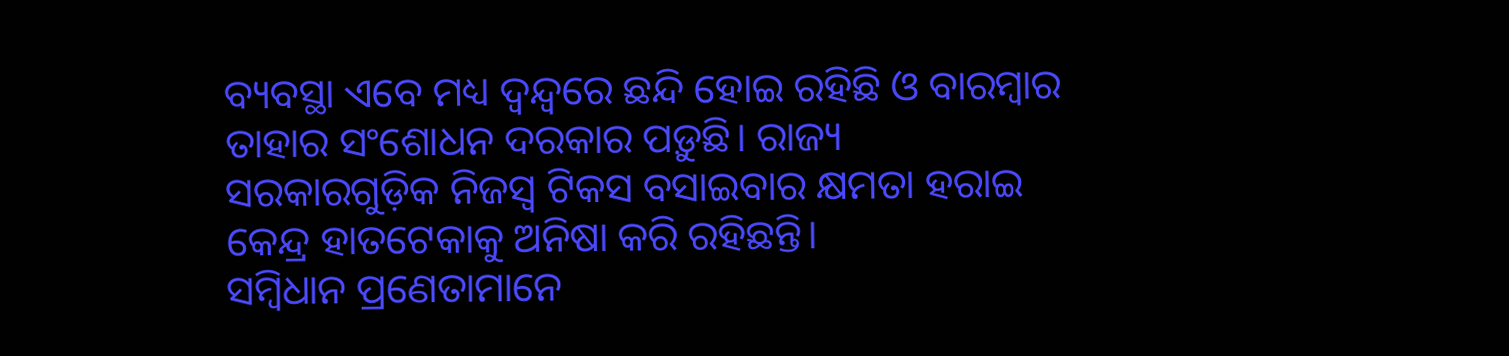ବ୍ୟବସ୍ଥା ଏବେ ମଧ୍ୟ ଦ୍ୱନ୍ଦ୍ୱରେ ଛନ୍ଦି ହୋଇ ରହିଛି ଓ ବାରମ୍ବାର ତାହାର ସଂଶୋଧନ ଦରକାର ପଡ଼ୁଛି। ରାଜ୍ୟ ସରକାରଗୁଡ଼ିକ ନିଜସ୍ବ ଟିକସ ବସାଇବାର କ୍ଷମତା ହରାଇ କେନ୍ଦ୍ର ହାତଟେକାକୁ ଅନିଷା କରି ରହିଛନ୍ତି।
ସମ୍ବିଧାନ ପ୍ରଣେତାମାନେ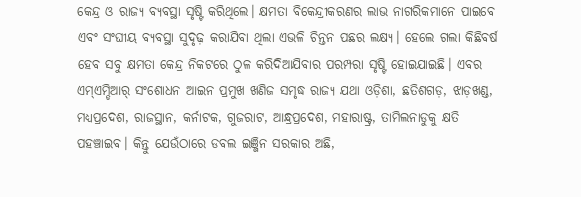କେନ୍ଦ୍ର ଓ ରାଜ୍ୟ ବ୍ୟବସ୍ଥା ସୃଷ୍ଟି କରିଥିଲେ। କ୍ଷମତା ବିକେନ୍ଦ୍ରୀକରଣର ଲାଭ ନାଗରିକମାନେ ପାଇବେ ଏବଂ ସଂଘୀୟ ବ୍ୟବସ୍ଥା ସୁଦୃଢ଼ କରାଯିବା ଥିଲା ଏଭଳି ଚିନ୍ତନ ପଛର ଲକ୍ଷ୍ୟ। ହେଲେ ଗଲା କିଛିବର୍ଷ ହେବ ସବୁ କ୍ଷମତା କେନ୍ଦ୍ର ନିକଟରେ ଠୁଳ କରିଦିଆଯିବାର ପରମ୍ପରା ସୃଷ୍ଟି ହୋଇଯାଇଛି। ଏବର ଏମ୍ଏମ୍ଡିଆର୍ ସଂଶୋଧନ ଆଇନ ପ୍ରମୁଖ ଖଣିଜ ସମୃଦ୍ଧ ରାଜ୍ୟ ଯଥା ଓଡ଼ିଶା, ଛତିଶଗଡ଼, ଝାଡ଼ଖଣ୍ଡ, ମଧ୍ୟପ୍ରଦେଶ, ରାଜସ୍ଥାନ, କର୍ନାଟକ, ଗୁଜରାଟ, ଆନ୍ଧ୍ରପ୍ରଦେଶ, ମହାରାଷ୍ଟ୍ର, ତାମିଲନାଡୁକୁ କ୍ଷତି ପହଞ୍ଚାଇବ। କିନ୍ତୁ ଯେଉଁଠାରେ ଡବଲ ଇଞ୍ଜିନ ସରକାର ଅଛି,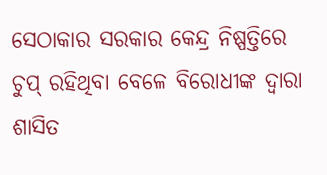ସେଠାକାର ସରକାର କେନ୍ଦ୍ର ନିଷ୍ପତ୍ତିରେ ଚୁପ୍ ରହିଥିବା ବେଳେ ବିରୋଧୀଙ୍କ ଦ୍ୱାରା ଶାସିତ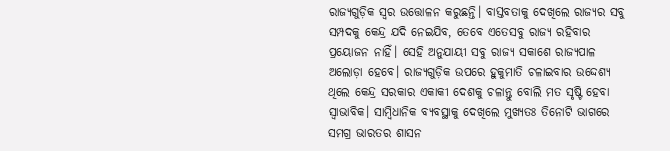ରାଜ୍ୟଗୁଡ଼ିକ ସ୍ବର ଉତ୍ତୋଳନ କରୁଛନ୍ତି। ବାସ୍ତବତାକୁ ଦେଖିଲେ ରାଜ୍ୟର ସବୁ ସମ୍ପଦକୁ କେନ୍ଦ୍ର ଯଦି ନେଇଯିବ, ତେବେ ଏତେସବୁ ରାଜ୍ୟ ରହିବାର ପ୍ରୟୋଜନ ନାହିଁ। ସେହି ଅନୁଯାୟୀ ସବୁ ରାଜ୍ୟ ସକାଶେ ରାଜ୍ୟପାଳ ଅଲୋଡ଼ା ହେବେ। ରାଜ୍ୟଗୁଡ଼ିକ ଉପରେ ହୁକୁମାତି ଚଳାଇବାର ଉଦ୍ଦେଶ୍ୟ ଥିଲେ କେନ୍ଦ୍ର ସରକାର ଏକାକୀ ଦେଶକୁ ଚଳାନ୍ତୁ ବୋଲି ମତ ସୃଷ୍ଟି ହେବା ସ୍ବାଭାବିକ। ସାମ୍ବିଧାନିକ ବ୍ୟବସ୍ଥାକୁ ଦେଖିଲେ ମୁଖ୍ୟତଃ ତିନୋଟି ଭାଗରେ ସମଗ୍ର ଭାରତର ଶାସନ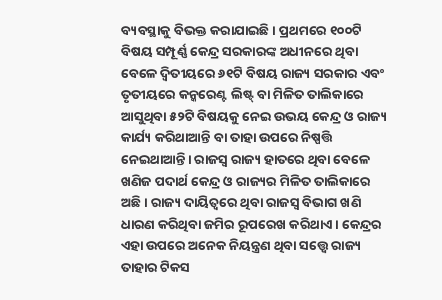ବ୍ୟବସ୍ଥାକୁ ବିଭକ୍ତ କରାଯାଇଛି। ପ୍ରଥମରେ ୧୦୦ଟି ବିଷୟ ସମ୍ପୂର୍ଣ୍ଣ କେନ୍ଦ୍ର ସରକାରଙ୍କ ଅଧୀନରେ ଥିବା ବେଳେ ଦ୍ୱିତୀୟରେ ୬୧ଟି ବିଷୟ ରାଜ୍ୟ ସରକାର ଏବଂ ତୃତୀୟରେ କନ୍କରେଣ୍ଟ ଲିଷ୍ଟ୍ ବା ମିଳିତ ତାଲିକାରେ ଆସୁଥିବା ୫୨ଟି ବିଷୟକୁ ନେଇ ଉଭୟ କେନ୍ଦ୍ର ଓ ରାଜ୍ୟ କାର୍ଯ୍ୟ କରିଥାଆନ୍ତି ବା ତାହା ଉପରେ ନିଷ୍ପତ୍ତି ନେଇଥାଆନ୍ତି। ରାଜସ୍ବ ରାଜ୍ୟ ହାତରେ ଥିବା ବେଳେ ଖଣିଜ ପଦାର୍ଥ କେନ୍ଦ୍ର ଓ ରାଜ୍ୟର ମିଳିତ ତାଲିକାରେ ଅଛି। ରାଜ୍ୟ ଦାୟିତ୍ୱରେ ଥିବା ରାଜସ୍ବ ବିଭାଗ ଖଣି ଧାରଣ କରିଥିବା ଜମିର ରୂପରେଖ କରିଥାଏ। କେନ୍ଦ୍ରର ଏହା ଉପରେ ଅନେକ ନିୟନ୍ତ୍ରଣ ଥିବା ସତ୍ତ୍ୱେ ରାଜ୍ୟ ତାହାର ଟିକସ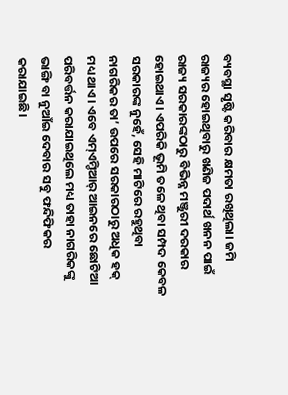ବ୍ୟବସ୍ଥା ସୃଷ୍ଟି କରିବାର କ୍ଷମତା ରଖିଥିଲା। ଜମି ରାଜ୍ୟର ହୋଇଥିବାରୁ ଖଣିଜ ପଦାର୍ଥ ଖନନ ପାଇଁ ରାଜ୍ୟ ସରକାରଙ୍କଠାରୁ ବିଭିନ୍ନ ମଞ୍ଜୁରୀ ଦରକାର ହୋଇଥାଏ। ଏପରିକି ଭୂମି ତଳେ ଥିବା ସମ୍ପଦ କେବଳ ସରକାରଙ୍କ ନୁହେଁ, ସେହି ମାଟିରେ ରହୁଥିବା ନାଗରିକର ତା’ ଉପରେ ସରକାରଠାରୁ ଅଧିକ ହକ୍ ମଧ୍ୟ ଥାଏ। ଏବେ ଏମ୍ଏମ୍ଡିଆର୍ ଆଇନରେ ଛୋଟିଆ ପରିବର୍ତ୍ତନ କରାଯାଇଥିଲେ ମଧ୍ୟ ତାହା ନାଗରିକଙ୍କୁ ଭାଙ୍ଗି ବା ନୁଆଁଇ ଦେବାର ସବୁ ଫନ୍ଦିଫିକର କରାଯାଇଛି।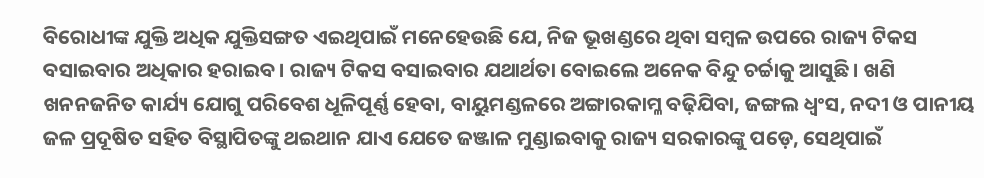ବିରୋଧୀଙ୍କ ଯୁକ୍ତି ଅଧିକ ଯୁକ୍ତିସଙ୍ଗତ ଏଇଥିପାଇଁ ମନେହେଉଛି ଯେ, ନିଜ ଭୂଖଣ୍ଡରେ ଥିବା ସମ୍ବଳ ଉପରେ ରାଜ୍ୟ ଟିକସ ବସାଇବାର ଅଧିକାର ହରାଇବ। ରାଜ୍ୟ ଟିକସ ବସାଇବାର ଯଥାର୍ଥତା ବୋଇଲେ ଅନେକ ବିନ୍ଦୁ ଚର୍ଚ୍ଚାକୁ ଆସୁଛି। ଖଣି ଖନନଜନିତ କାର୍ଯ୍ୟ ଯୋଗୁ ପରିବେଶ ଧୂଳିପୂର୍ଣ୍ଣ ହେବା, ବାୟୁମଣ୍ଡଳରେ ଅଙ୍ଗାରକାମ୍ଳ ବଢ଼ିଯିବା, ଜଙ୍ଗଲ ଧ୍ୱଂସ, ନଦୀ ଓ ପାନୀୟ ଜଳ ପ୍ରଦୂଷିତ ସହିତ ବିସ୍ଥାପିତଙ୍କୁ ଥଇଥାନ ଯାଏ ଯେତେ ଜଞ୍ଜାଳ ମୁଣ୍ଡାଇବାକୁ ରାଜ୍ୟ ସରକାରଙ୍କୁ ପଡ଼େ, ସେଥିପାଇଁ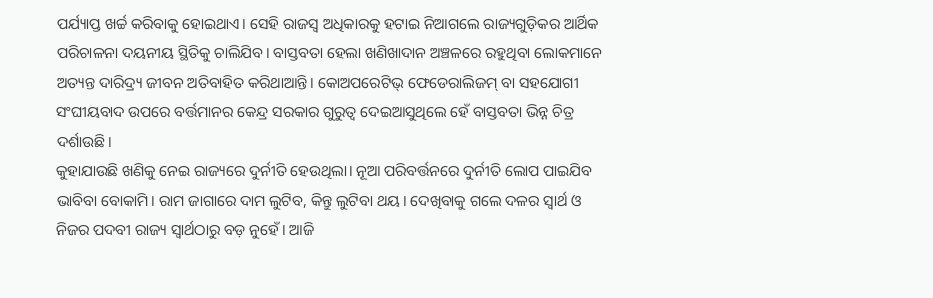ପର୍ଯ୍ୟାପ୍ତ ଖର୍ଚ୍ଚ କରିବାକୁ ହୋଇଥାଏ। ସେହି ରାଜସ୍ବ ଅଧିକାରକୁ ହଟାଇ ନିଆଗଲେ ରାଜ୍ୟଗୁଡ଼ିକର ଆର୍ଥିକ ପରିଚାଳନା ଦୟନୀୟ ସ୍ଥିତିକୁ ଚାଲିଯିବ। ବାସ୍ତବତା ହେଲା ଖଣିଖାଦାନ ଅଞ୍ଚଳରେ ରହୁଥିବା ଲୋକମାନେ ଅତ୍ୟନ୍ତ ଦାରିଦ୍ର୍ୟ ଜୀବନ ଅତିବାହିତ କରିଥାଆନ୍ତି। କୋଅପରେଟିଭ୍ ଫେଡେରାଲିଜମ୍ ବା ସହଯୋଗୀ ସଂଘୀୟବାଦ ଉପରେ ବର୍ତ୍ତମାନର କେନ୍ଦ୍ର ସରକାର ଗୁରୁତ୍ୱ ଦେଇଆସୁଥିଲେ ହେଁ ବାସ୍ତବତା ଭିନ୍ନ ଚିତ୍ର ଦର୍ଶାଉଛି।
କୁହାଯାଉଛି ଖଣିକୁ ନେଇ ରାଜ୍ୟରେ ଦୁର୍ନୀତି ହେଉଥିଲା। ନୂଆ ପରିବର୍ତ୍ତନରେ ଦୁର୍ନୀତି ଲୋପ ପାଇଯିବ ଭାବିବା ବୋକାମି। ରାମ ଜାଗାରେ ଦାମ ଲୁଟିବ, କିନ୍ତୁ ଲୁଟିବା ଥୟ। ଦେଖିବାକୁ ଗଲେ ଦଳର ସ୍ବାର୍ଥ ଓ ନିଜର ପଦବୀ ରାଜ୍ୟ ସ୍ବାର୍ଥଠାରୁ ବଡ଼ ନୁହେଁ। ଆଜି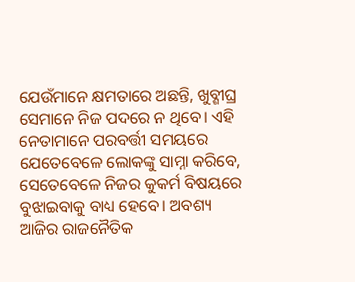ଯେଉଁମାନେ କ୍ଷମତାରେ ଅଛନ୍ତି, ଖୁବ୍ଶୀଘ୍ର ସେମାନେ ନିଜ ପଦରେ ନ ଥିବେ। ଏହି ନେତାମାନେ ପରବର୍ତ୍ତୀ ସମୟରେ ଯେତେବେଳେ ଲୋକଙ୍କୁ ସାମ୍ନା କରିବେ, ସେତେବେଳେ ନିଜର କୁକର୍ମ ବିଷୟରେ ବୁଝାଇବାକୁ ବାଧ୍ୟ ହେବେ। ଅବଶ୍ୟ ଆଜିର ରାଜନୈତିକ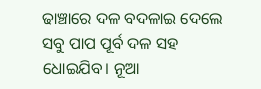ଢାଞ୍ଚାରେ ଦଳ ବଦଳାଇ ଦେଲେ ସବୁ ପାପ ପୂର୍ବ ଦଳ ସହ ଧୋଇଯିବ। ନୂଆ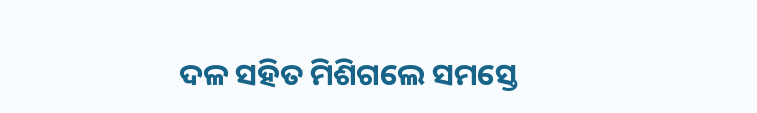ଦଳ ସହିତ ମିଶିଗଲେ ସମସ୍ତେ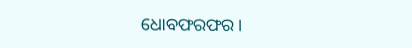ଧୋବଫରଫର।